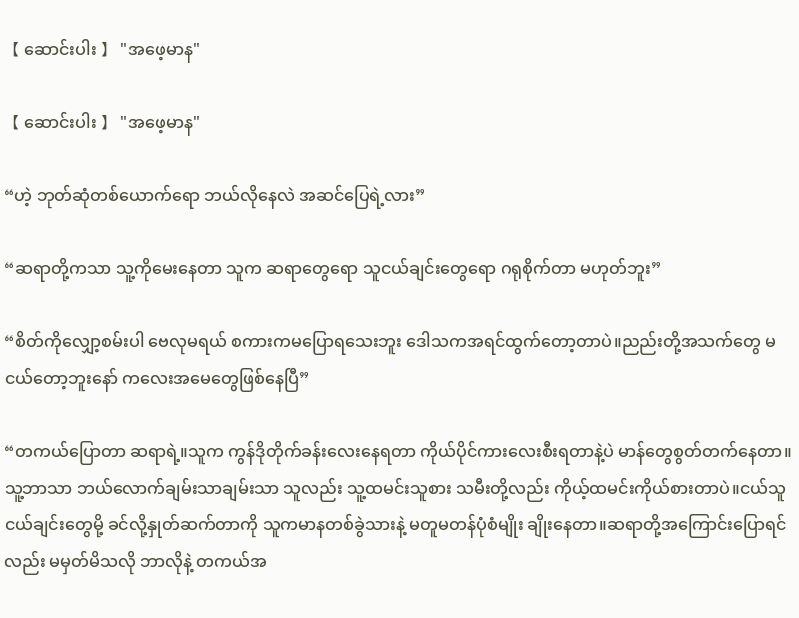【 ဆောင်းပါး 】 "အဖေ့မာန"

【 ဆောင်းပါး 】 "အဖေ့မာန"

“ဟဲ့ ဘုတ်ဆုံတစ်ယောက်ရော ဘယ်လိုနေလဲ အဆင်ပြေရဲ့လား”

“ဆရာတို့ကသာ သူ့ကိုမေးနေတာ သူက ဆရာတွေရော သူငယ်ချင်းတွေရော ဂရုစိုက်တာ မဟုတ်ဘူး”

“စိတ်ကိုလျှော့စမ်းပါ ဗေလုမရယ် စကားကမပြောရသေးဘူး ဒေါသကအရင်ထွက်တော့တာပဲ။ညည်းတို့အသက်တွေ မငယ်တော့ဘူးနော် ကလေးအမေတွေဖြစ်နေပြီ”

“တကယ်ပြောတာ ဆရာရဲ့။သူက ကွန်ဒိုတိုက်ခန်းလေးနေရတာ ကိုယ်ပိုင်ကားလေးစီးရတာနဲ့ပဲ မာန်တွေစွတ်တက်နေတာ။သူ့ဘာသာ ဘယ်လောက်ချမ်းသာချမ်းသာ သူလည်း သူ့ထမင်းသူစား သမီးတို့လည်း ကိုယ့်ထမင်းကိုယ်စားတာပဲ။ငယ်သူငယ်ချင်းတွေမို့ ခင်လို့နှုတ်ဆက်တာကို သူကမာနတစ်ခွဲသားနဲ့ မတူမတန်ပုံစံမျိုး ချိုးနေတာ။ဆရာတို့အကြောင်းပြောရင်လည်း မမှတ်မိသလို ဘာလိုနဲ့ တကယ်အ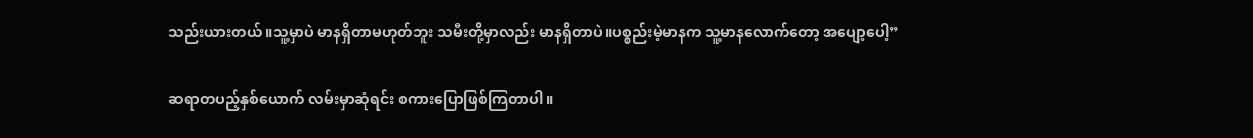သည်းယားတယ်။သူ့မှာပဲ မာနရှိတာမဟုတ်ဘူး သမီးတို့မှာလည်း မာနရှိတာပဲ။ပစ္စည်းမဲ့မာနက သူ့မာနလောက်တော့ အပျော့ပေါ့”

ဆရာတပည့်နှစ်ယောက် လမ်းမှာဆုံရင်း စကားပြောဖြစ်ကြတာပါ။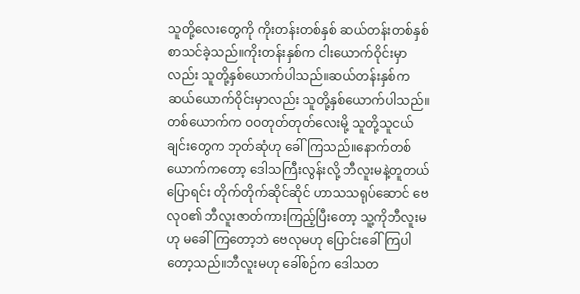သူတို့လေးတွေကို ကိုးတန်းတစ်နှစ် ဆယ်တန်းတစ်နှစ် စာသင်ခဲ့သည်။ကိုးတန်းနှစ်က ငါးယောက်ဝိုင်းမှာလည်း သူတို့နှစ်ယောက်ပါသည်။ဆယ်တန်းနှစ်က ဆယ်ယောက်ဝိုင်းမှာလည်း သူတို့နှစ်ယောက်ပါသည်။တစ်ယောက်က ဝဝတုတ်တုတ်လေးမို့ သူတို့သူငယ်ချင်းတွေက ဘုတ်ဆုံဟု ခေါ် ကြသည်။နောက်တစ်ယောက်ကတော့ ဒေါသကြီးလွန်းလို့ ဘီလူးမနဲ့တူတယ်ပြောရင်း တိုက်တိုက်ဆိုင်ဆိုင် ဟာသသရုပ်ဆောင် ဗေလုဝ၏ ဘီလူးဇာတ်ကားကြည့်ပြီးတော့ သူ့ကိုဘီလူးမဟု မခေါ်ကြတော့ဘဲ ဗေလုမဟု ပြောင်းခေါ်ကြပါတော့သည်။ဘီလူးမဟု ခေါ်စဉ်က ဒေါသတ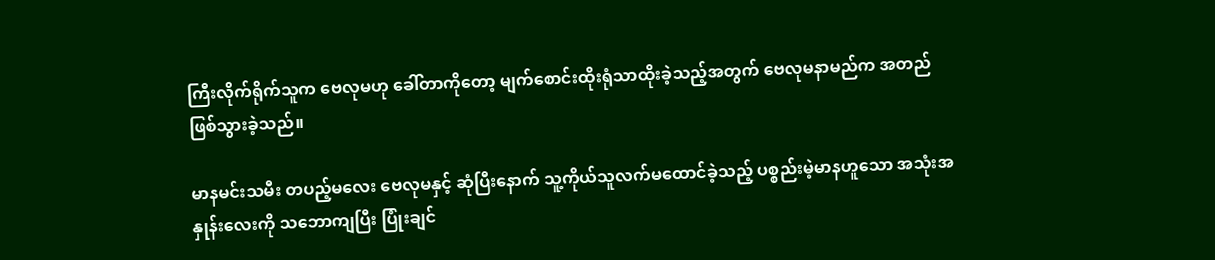ကြီးလိုက်ရိုက်သူက ဗေလုမဟု ခေါ်တာကိုတော့ မျက်စောင်းထိုးရုံသာထိုးခဲ့သည့်အတွက် ဗေလုမနာမည်က အတည်ဖြစ်သွားခဲ့သည်။

မာနမင်းသမီး တပည့်မလေး ဗေလုမနှင့် ဆုံပြီးနောက် သူ့ကိုယ်သူလက်မထောင်ခဲ့သည့် ပစ္စည်းမဲ့မာနဟူသော အသုံးအနှုန်းလေးကို သဘောကျပြီး ပြုံးချင်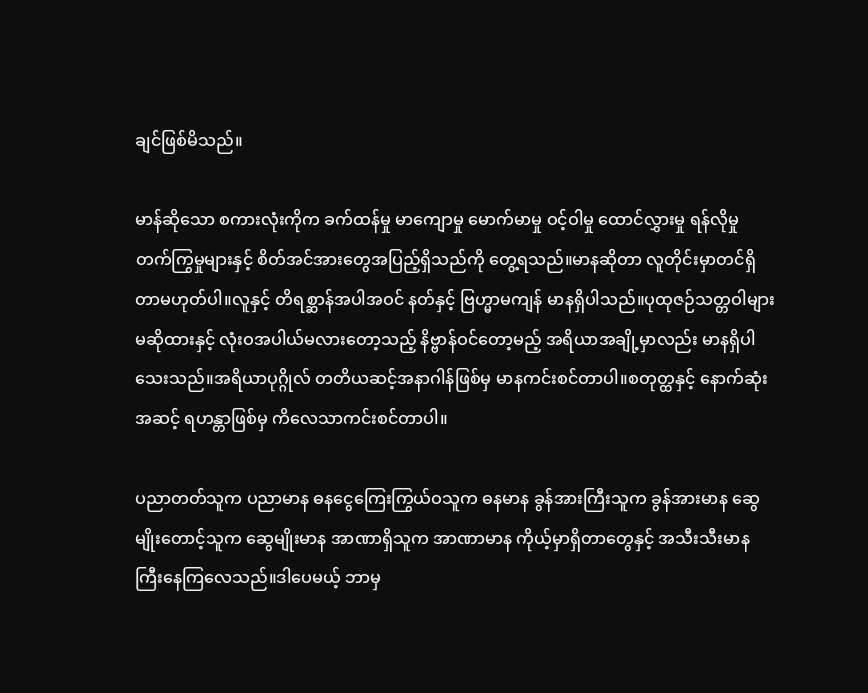ချင်ဖြစ်မိသည်။

မာန်ဆိုသော စကားလုံးကိုက ခက်ထန်မှု မာကျောမှု မောက်မာမှု ဝင့်ဝါမှု ထောင်လွှားမှု ရန်လိုမှု တက်ကြွမှုများနှင့် စိတ်အင်အားတွေအပြည့်ရှိသည်ကို တွေ့ရသည်။မာနဆိုတာ လူတိုင်းမှာတင်ရှိတာမဟုတ်ပါ။လူနှင့် တိရစ္ဆာန်အပါအဝင် နတ်နှင့် ဗြဟ္မာမကျန် မာနရှိပါသည်။ပုထုဇဉ်သတ္တဝါများ မဆိုထားနှင့် လုံးဝအပါယ်မလားတော့သည့် နိဗ္ဗာန်ဝင်တော့မည့် အရိယာအချို့မှာလည်း မာနရှိပါသေးသည်။အရိယာပုဂ္ဂိုလ် တတိယဆင့်အနာဂါန်ဖြစ်မှ မာနကင်းစင်တာပါ။စတုတ္ထနှင့် နောက်ဆုံးအဆင့် ရဟန္တာဖြစ်မှ ကိလေသာကင်းစင်တာပါ။

ပညာတတ်သူက ပညာမာန ဓနငွေကြေးကြွယ်ဝသူက ဓနမာန ခွန်အားကြီးသူက ခွန်အားမာန ဆွေမျိုးတောင့်သူက ဆွေမျိုးမာန အာဏာရှိသူက အာဏာမာန ကိုယ့်မှာရှိတာတွေနှင့် အသီးသီးမာနကြီးနေကြလေသည်။ဒါပေမယ့် ဘာမှ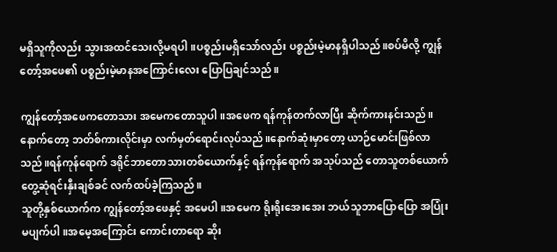မရှိသူကိုလည်း သွားအထင်သေးလို့မရပါ။ပစ္စည်းမရှိသော်လည်း ပစ္စည်းမဲ့မာနရှိပါသည်။စပ်မိလို့ ကျွန်တော့်အဖေ၏ ပစ္စည်းမဲ့မာနအကြောင်းလေး ပြောပြချင်သည်။

ကျွန်တော့်အဖေကတောသား အမေကတောသူပါ။အဖေက ရန်ကုန်တက်လာပြီး ဆိုက်ကားနင်းသည်။နောက်တော့ ဘတ်စ်ကားလိုင်းမှာ လက်မှတ်ရောင်းလုပ်သည်။နောက်ဆုံးမှာတော့ ယာဉ်မောင်းဖြစ်လာသည်။ရန်ကုန်ရောက် ဒရိုင်ဘာတောသားတစ်ယောက်နှင့် ရန်ကုန်ရောက် အသုပ်သည် တောသူတစ်ယောက် တွေ့ဆုံရင်းနှီးချစ်ခင် လက်ထပ်ခဲ့ကြသည်။
သူတို့နှစ်ယောက်က ကျွန်တော့်အဖေနှင့် အမေပါ။အမေက ရိုးရိုးအေးအေး ဘယ်သူဘာပြောပြော အပြုံးမပျက်ပါ။အမေ့အကြောင်း ကောင်းတာရော ဆိုး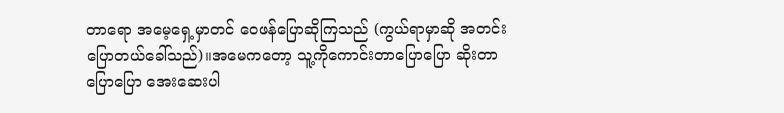တာရော အမေ့ရှေ့မှာတင် ဝေဖန်ပြောဆိုကြသည် (ကွယ်ရာမှာဆို အတင်းပြောတယ်ခေါ်သည်)။အမေကတော့ သူ့ကိုကောင်းတာပြောပြော ဆိုးတာပြောပြော အေးဆေးပါ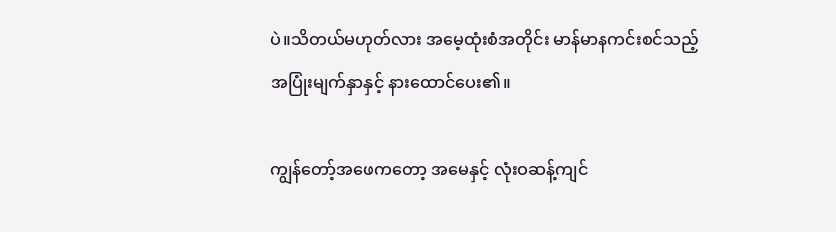ပဲ။သိတယ်မဟုတ်လား အမေ့ထုံးစံအတိုင်း မာန်မာနကင်းစင်သည့် အပြုံးမျက်နှာနှင့် နားထောင်ပေး၏။

ကျွန်တော့်အဖေကတော့ အမေနှင့် လုံးဝဆန့်ကျင်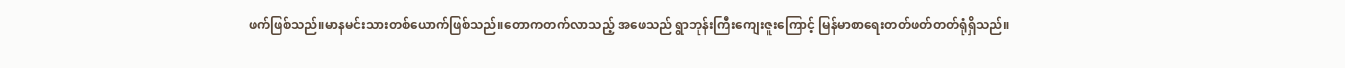ဖက်ဖြစ်သည်။မာနမင်းသားတစ်ယောက်ဖြစ်သည်။တောကတက်လာသည့် အဖေသည် ရွာဘုန်းကြီးကျေးဇူးကြောင့် မြန်မာစာရေးတတ်ဖတ်တတ်ရုံရှိသည်။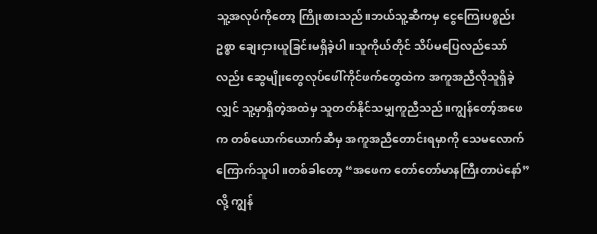သူ့အလုပ်ကိုတော့ ကြိုးစားသည်။ဘယ်သူ့ဆီကမှ ငွေကြေးပစ္စည်းဥစ္စာ ချေးငှားယူခြင်းမရှိခဲ့ပါ။သူကိုယ်တိုင် သိပ်မပြေလည်သော်လည်း ဆွေမျိုးတွေလုပ်ဖေါ်ကိုင်ဖက်တွေထဲက အကူအညီလိုသူရှိခဲ့လျှင် သူ့မှာရှိတဲ့အထဲမှ သူတတ်နိုင်သမျှကူညီသည်။ကျွန်တော့်အဖေက တစ်ယောက်ယောက်ဆီမှ အကူအညီတောင်းရမှာကို သေမလောက်ကြောက်သူပါ။တစ်ခါတော့ “အဖေက တော်တော်မာနကြီးတာပဲနော်” လို့ ကျွန်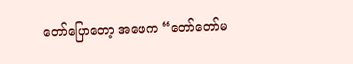တော်ပြောတော့ အဖေက “တော်တော်မ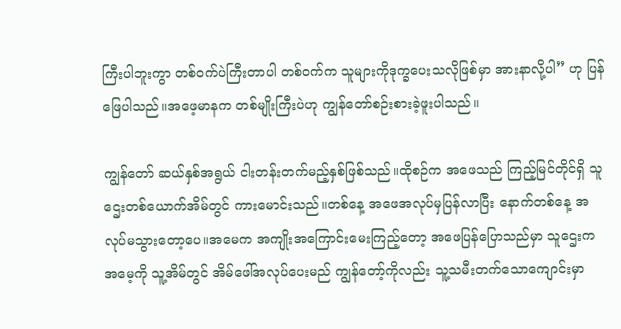ကြီးပါဘူးကွာ တစ်ဝက်ပဲကြီးတာပါ တစ်ဝက်က သူများကိုဒုက္ခပေးသလိုဖြစ်မှာ အားနာလို့ပါ” ဟု ပြန်ဖြေပါသည်။အဖေ့မာနက တစ်မျိုးကြီးပဲဟု ကျွန်တော်စဉ်းစားခဲ့ဖူးပါသည်။

ကျွန်တော် ဆယ်နှစ်အရွယ် ငါးတန်းတက်မည့်နှစ်ဖြစ်သည်။ထိုစဉ်က အဖေသည် ကြည့်မြင်တိုင်ရှိ သူဌေးတစ်ယောက်အိမ်တွင် ကားမောင်းသည်။တစ်နေ့ အဖေအလုပ်မှပြန်လာပြီး နောက်တစ်နေ့ အလုပ်မသွားတော့ပေ။အမေက အကျိုးအကြောင်းမေးကြည့်တော့ အဖေပြန်ပြောသည်မှာ သူဌေးက အမေ့ကို သူ့အိမ်တွင် အိမ်ဖေါ်အလုပ်ပေးမည် ကျွန်တော့်ကိုလည်း သူ့သမီးတက်သောကျောင်းမှာ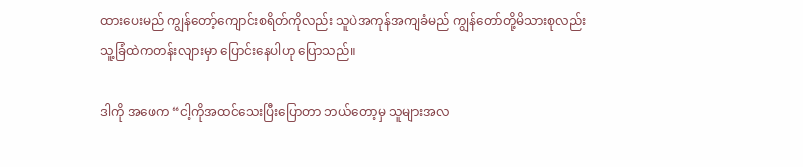ထားပေးမည် ကျွန်တော့်ကျောင်းစရိတ်ကိုလည်း သူပဲအကုန်အကျခံမည် ကျွန်တော်တို့မိသားစုလည်း သူ့ခြံထဲကတန်းလျားမှာ ပြောင်းနေပါဟု ပြောသည်။

ဒါကို အဖေက “ငါ့ကိုအထင်သေးပြီးပြောတာ ဘယ်တော့မှ သူများအလ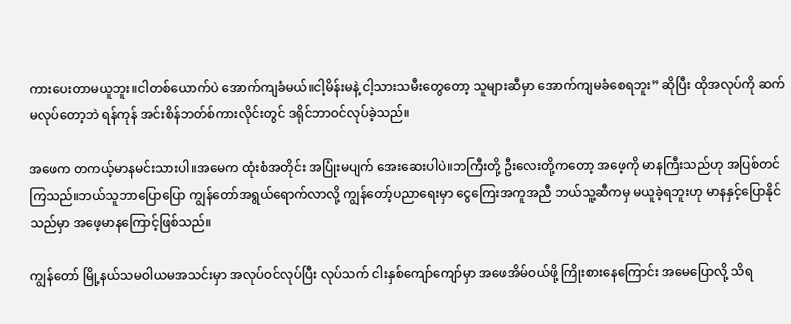ကားပေးတာမယူဘူး။ငါတစ်ယောက်ပဲ အောက်ကျခံမယ်။ငါ့မိန်းမနဲ့ ငါ့သားသမီးတွေတော့ သူများဆီမှာ အောက်ကျမခံစေရဘူး” ဆိုပြီး ထိုအလုပ်ကို ဆက်မလုပ်တော့ဘဲ ရန်ကုန် အင်းစိန်ဘတ်စ်ကားလိုင်းတွင် ဒရိုင်ဘာဝင်လုပ်ခဲ့သည်။

အဖေက တကယ့်မာနမင်းသားပါ။အမေက ထုံးစံအတိုင်း အပြုံးမပျက် အေးဆေးပါပဲ။ဘကြီးတို့ ဦးလေးတို့ကတော့ အဖေ့ကို မာနကြီးသည်ဟု အပြစ်တင်ကြသည်။ဘယ်သူဘာပြောပြော ကျွန်တော်အရွယ်ရောက်လာလို့ ကျွန်တော့်ပညာရေးမှာ ငွေကြေးအကူအညီ ဘယ်သူ့ဆီကမှ မယူခဲ့ရဘူးဟု မာနနှင့်ပြောနိုင်သည်မှာ အဖေ့မာနကြောင့်ဖြစ်သည်။

ကျွန်တော် မြို့နယ်သမဝါယမအသင်းမှာ အလုပ်ဝင်လုပ်ပြီး လုပ်သက် ငါးနှစ်ကျော်ကျော်မှာ အဖေအိမ်ဝယ်ဖို့ ကြိုးစားနေကြောင်း အမေပြောလို့ သိရ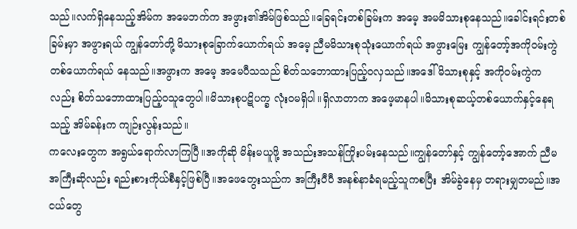သည်။လက်ရှိနေသည့်အိမ်က အမေဘက်က အဖွား၏အိမ်ဖြစ်သည်။ခြေရင်းတစ်ခြမ်းက အမေ့ အမမိသားစုနေသည်။ခေါင်းရင်းတစ်ခြမ်းမှာ အဖွားရယ် ကျွန်တော်တို့ မိသားစုခြောက်ယောက်ရယ် အမေ့ ညီမမိသားစုသုံးယောက်ရယ် အဖွားမြေး ကျွန်တော့်အကိုဝမ်းကွဲတစ်ယောက်ရယ် နေသည်။အဖွားက အမေ့ အမေပီသသည် စိတ်သဘောထားပြည့်ဝလှသည်။အဒေါ်မိသားစုနှင့် အကိုဝမ်းကွဲကလည်း စိတ်သဘောထားပြည့်ဝသူတွေပါ။မိသားစုပဋိပက္ခ လုံးဝမရှိပါ။ရှိလာတာက အဖေ့မာနပါ။မိသားစုဆယ့်တစ်ယောက်နှင့်နေရသည့် အိမ်ခန်းက ကျဉ်းလွန်းသည်။
ကလေးတွေက အရွယ်ရောက်လာကြပြီ။အကိုဆို မိန်းမယူဖို့ အသည်းအသန်ကြိုးပမ်းနေသည်။ကျွန်တော်နှင့် ကျွန်တော့်အောက် ညီမအကြီးဆိုလည်း ရည်းစားကိုယ်စီနှင့်ဖြစ်ပြီ။အဖေတွေးသည်က အကြီးပီပီ အနစ်နာခံရမည့်သူကစပြီး အိမ်ခွဲနေမှ တရားမျှတမည်။အငယ်တွေ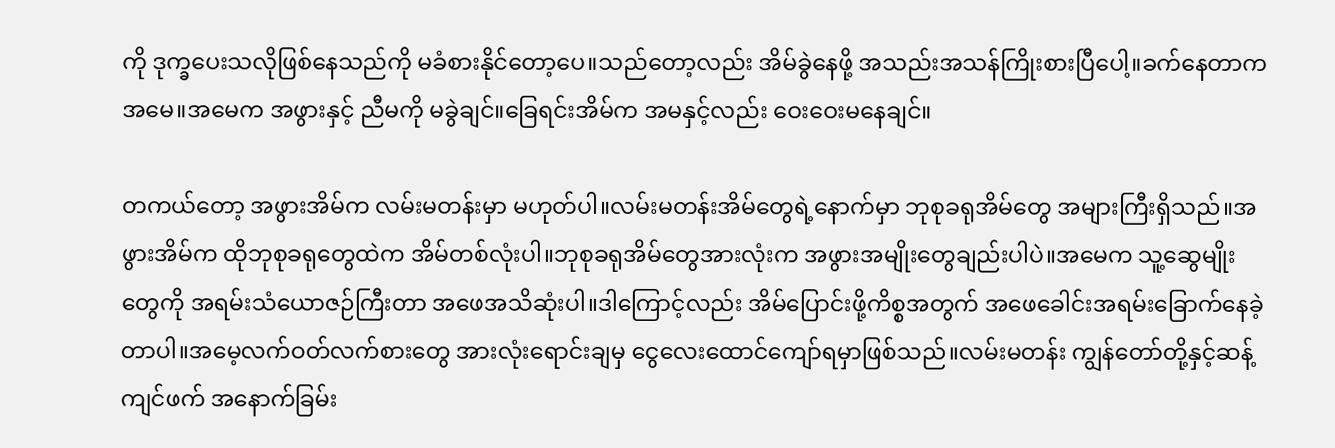ကို ဒုက္ခပေးသလိုဖြစ်နေသည်ကို မခံစားနိုင်တော့ပေ။သည်တော့လည်း အိမ်ခွဲနေဖို့ အသည်းအသန်ကြိုးစားပြီပေါ့။ခက်နေတာက အမေ။အမေက အဖွားနှင့် ညီမကို မခွဲချင်။ခြေရင်းအိမ်က အမနှင့်လည်း ဝေးဝေးမနေချင်။

တကယ်တော့ အဖွားအိမ်က လမ်းမတန်းမှာ မဟုတ်ပါ။လမ်းမတန်းအိမ်တွေရဲ့နောက်မှာ ဘုစုခရုအိမ်တွေ အများကြီးရှိသည်။အဖွားအိမ်က ထိုဘုစုခရုတွေထဲက အိမ်တစ်လုံးပါ။ဘုစုခရုအိမ်တွေအားလုံးက အဖွားအမျိုးတွေချည်းပါပဲ။အမေက သူ့ဆွေမျိုးတွေကို အရမ်းသံယောဇဉ်ကြီးတာ အဖေအသိဆုံးပါ။ဒါကြောင့်လည်း အိမ်ပြောင်းဖို့ကိစ္စအတွက် အဖေခေါင်းအရမ်းခြောက်နေခဲ့တာပါ။အမေ့လက်ဝတ်လက်စားတွေ အားလုံးရောင်းချမှ ငွေလေးထောင်ကျော်ရမှာဖြစ်သည်။လမ်းမတန်း ကျွန်တော်တို့နှင့်ဆန့်ကျင်ဖက် အနောက်ခြမ်း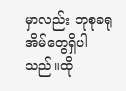မှာလည်း ဘုစုခရုအိမ်တွေရှိပါသည်။ထို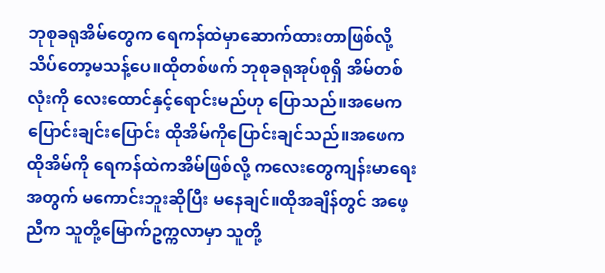ဘုစုခရုအိမ်တွေက ရေကန်ထဲမှာဆောက်ထားတာဖြစ်လို့ သိပ်တော့မသန့်ပေ။ထိုတစ်ဖက် ဘုစုခရုအုပ်စုရှိ အိမ်တစ်လုံးကို လေးထောင်နှင့်ရောင်းမည်ဟု ပြောသည်။အမေက ပြောင်းချင်းပြောင်း ထိုအိမ်ကိုပြောင်းချင်သည်။အဖေက ထိုအိမ်ကို ရေကန်ထဲကအိမ်ဖြစ်လို့ ကလေးတွေကျန်းမာရေးအတွက် မကောင်းဘူးဆိုပြီး မနေချင်။ထိုအချိန်တွင် အဖေ့ညီက သူတို့မြောက်ဥက္ကလာမှာ သူတို့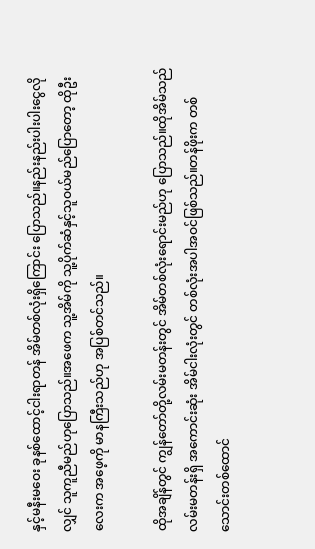နှင့်မနီးမဝေး ခုနစ်ထောင့်ငါးရာတန် အိမ်တစ်လုံးရှိကြောင်း ပြောသည်။နည်းနည်းပါးပါးငွေလိုလျှင် သူကူညီမည်ဟုပြောသည်။အဖေက သူ့အိမ်ကို သူ့ပိုက်ဆံနှင့်သူဝယ်မည်ပြောတော့ ထိုဦးလေးက အဖေ့ကို မာနကြီးသည်ဟု အပြစ်တင်သည်။

ထိုအချိန်တွင် ကျွန်တော်တို့လမ်းမတန်းတွင် အိမ်တစ်လုံးရောင်းမည်ဟု ပြောသည်။ထိုအိမ်သည် လမ်းမတန်းရှိ အကောင်းဆုံး အိမ်ငါးလုံးတွင် တစ်လုံးအပါအဝင်ဖြစ်သည်။တန်ဖိုးက တစ်သောင်းတစ်ထောင်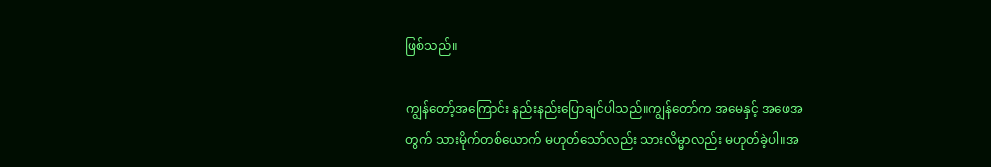ဖြစ်သည်။

ကျွန်တော့်အကြောင်း နည်းနည်းပြောချင်ပါသည်။ကျွန်တော်က အမေနှင့် အဖေအတွက် သားမိုက်တစ်ယောက် မဟုတ်သော်လည်း သားလိမ္မာလည်း မဟုတ်ခဲ့ပါ။အ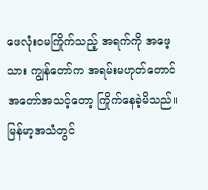ဖေလုံးဝမကြိုက်သည့် အရက်ကို အဖေ့သား ကျွန်တော်က အရမ်းမဟုတ်တောင် အတော်အသင့်တော့ ကြိုက်နေခဲ့မိသည်။မြန်မာ့အသံတွင်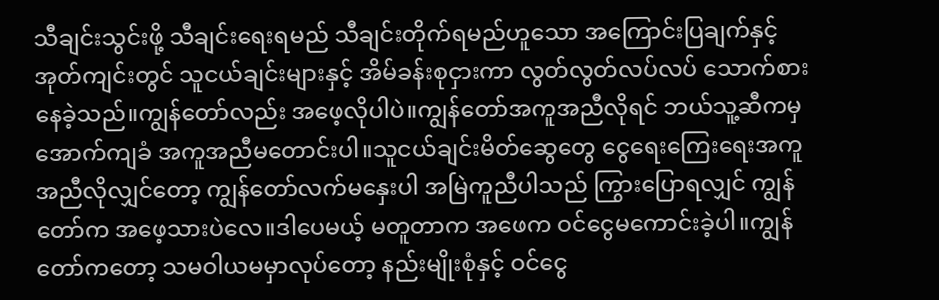သီချင်းသွင်းဖို့ သီချင်းရေးရမည် သီချင်းတိုက်ရမည်ဟူသော အကြောင်းပြချက်နှင့် အုတ်ကျင်းတွင် သူငယ်ချင်းများနှင့် အိမ်ခန်းစုငှားကာ လွတ်လွတ်လပ်လပ် သောက်စားနေခဲ့သည်။ကျွန်တော်လည်း အဖေ့လိုပါပဲ။ကျွန်တော်အကူအညီလိုရင် ဘယ်သူ့ဆီကမှ အောက်ကျခံ အကူအညီမတောင်းပါ။သူငယ်ချင်းမိတ်ဆွေတွေ ငွေရေးကြေးရေးအကူအညီလိုလျှင်တော့ ကျွန်တော်လက်မနှေးပါ အမြဲကူညီပါသည် ကြွားပြောရလျှင် ကျွန်တော်က အဖေ့သားပဲလေ။ဒါပေမယ့် မတူတာက အဖေက ဝင်ငွေမကောင်းခဲ့ပါ။ကျွန်တော်ကတော့ သမဝါယမမှာလုပ်တော့ နည်းမျိုးစုံနှင့် ဝင်ငွေ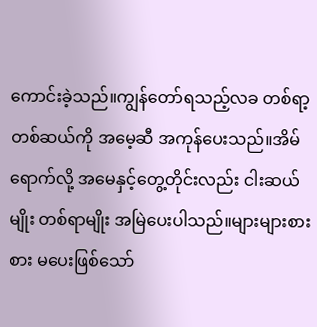ကောင်းခဲ့သည်။ကျွန်တော်ရသည့်လခ တစ်ရာ့တစ်ဆယ်ကို အမေ့ဆီ အကုန်ပေးသည်။အိမ်ရောက်လို့ အမေနှင့်တွေ့တိုင်းလည်း ငါးဆယ်မျိုး တစ်ရာမျိုး အမြဲပေးပါသည်။များများစားစား မပေးဖြစ်သော်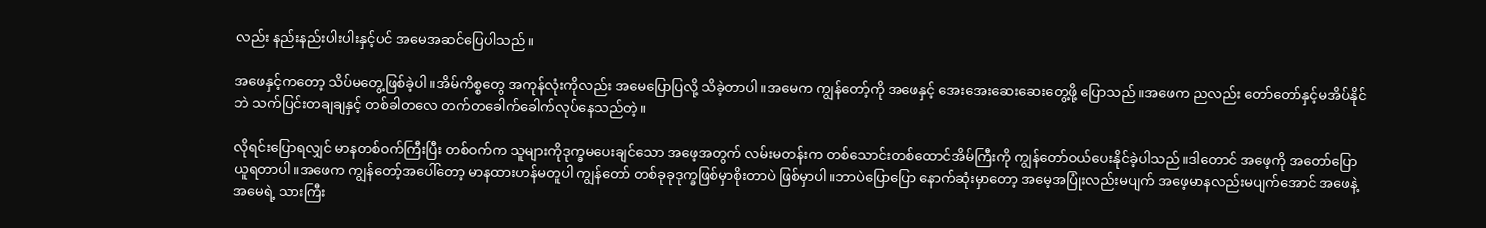လည်း နည်းနည်းပါးပါးနှင့်ပင် အမေအဆင်ပြေပါသည်။

အဖေနှင့်ကတော့ သိပ်မတွေ့ဖြစ်ခဲ့ပါ။အိမ်ကိစ္စတွေ အကုန်လုံးကိုလည်း အမေပြောပြလို့ သိခဲ့တာပါ။အမေက ကျွန်တော့်ကို အဖေနှင့် အေးအေးဆေးဆေးတွေ့ဖို့ ပြောသည်။အဖေက ညလည်း တော်တော်နှင့်မအိပ်နိုင်ဘဲ သက်ပြင်းတချချနှင့် တစ်ခါတလေ တက်တခေါက်ခေါက်လုပ်နေသည်တဲ့။

လိုရင်းပြောရလျှင် မာနတစ်ဝက်ကြီးပြီး တစ်ဝက်က သူများကိုဒုက္ခမပေးချင်သော အဖေ့အတွက် လမ်းမတန်းက တစ်သောင်းတစ်ထောင်အိမ်ကြီးကို ကျွန်တော်ဝယ်ပေးနိုင်ခဲ့ပါသည်။ဒါတောင် အဖေ့ကို အတော်ပြောယူရတာပါ။အဖေက ကျွန်တော့်အပေါ်တော့ မာနထားဟန်မတူပါ ကျွန်တော် တစ်ခုခုဒုက္ခဖြစ်မှာစိုးတာပဲ ဖြစ်မှာပါ။ဘာပဲပြောပြော နောက်ဆုံးမှာတော့ အမေ့အပြုံးလည်းမပျက် အဖေ့မာနလည်းမပျက်အောင် အဖေနဲ့ အမေရဲ့ သားကြီး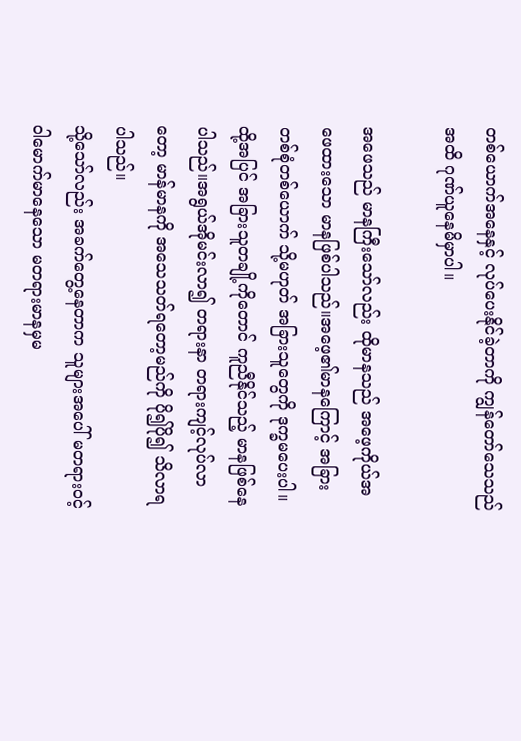တစ်ယောက်အနေနှင့် လုပ်ပေးနိုင်ခဲ့တာကို ကျွန်တော်သေသည်အထိ ဂုဏ်ယူနေမိမှာပါ။

အဖေသည် မာနကြီးသော်လည်း ထိုမာနသည် အဖေ့ကိုယ်အဖေထားသော မာနဖြစ်ပါသည်။အဖေ့၏မာနကြောင့် အခြားတစ်စုံတစ်ယောက် သို့မဟုတ် အခြားသူတွေကို ဒုက္ခမပေးပါ။ထို့အပြင် အခြားသူတချို့ကိုတောင် ကူညီနိုင်သည့် မာနဖြစ်နေပါသည်။အရွယ်အိုမင်းလာ၍ တရားနာ တရားကျင့်လုပ်လာတော့ မာန်မာနကို အသေသတ်ရတော့မည်ကို ပို၍ပို၍ သိလာရပါသည်။
သို့သော်လည်း အခက်တွေ့နေတာက သူများအပေါ် မတရားဝင့်ဝါမောက်မာနေသော မတရားမာနမှမ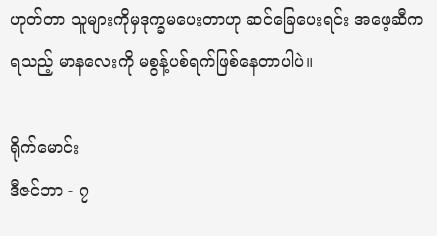ဟုတ်တာ သူများကိုမှဒုက္ခမပေးတာဟု ဆင်ခြေပေးရင်း အဖေ့ဆီကရသည့် မာနလေးကို မစွန့်ပစ်ရက်ဖြစ်နေတာပါပဲ။

ရိုက်မောင်း
ဒီဇင်ဘာ - ၇